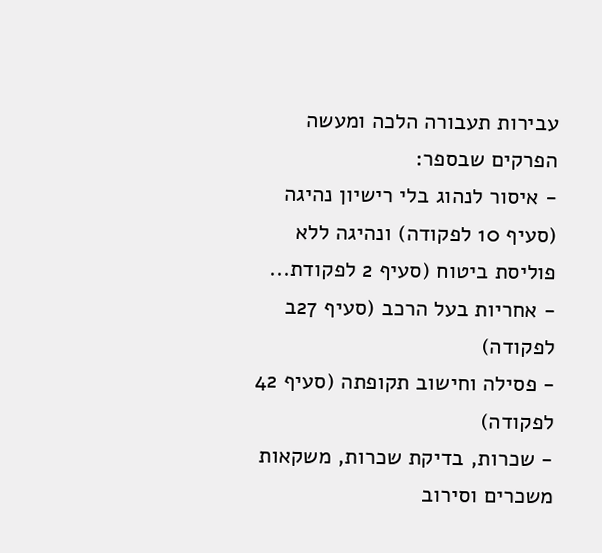עבירות תעבורה הלכה ומעשה
הפרקים שבספר:
- איסור לנהוג בלי רישיון נהיגה (סעיף 10 לפקודה) ונהיגה ללא פוליסת ביטוח (סעיף 2 לפקודת...
- אחריות בעל הרכב (סעיף 27ב לפקודה)
- פסילה וחישוב תקופתה (סעיף 42 לפקודה)
- שכרות, בדיקת שכרות, משקאות משכרים וסירוב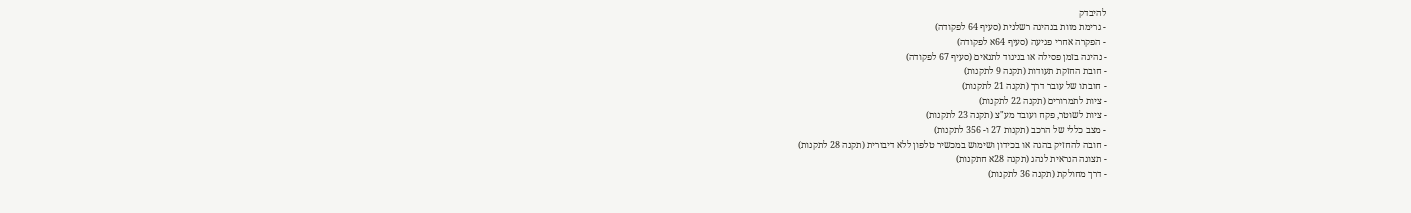להיבדק
- גרימת מוות בנהיגה רשלנית (סעיף 64 לפקודה)
- הפקרה אחרי פגיעה (סעיף 64א לפקודה)
- נהיגה בזמן פסילה או בניגוד לתנאים (סעיף 67 לפקודה)
- חובת החזקת תעודות (תקנה 9 לתקנות)
- חובתו של עובר דרך (תקנה 21 לתקנות)
- ציות לתמרורים (תקנה 22 לתקנות)
- ציות לשוטר, פקח ועובד מע"צ (תקנה 23 לתקנות)
- מצב כללי של הרכב (תקנות 27 ו- 356 לתקנות)
- חובה להחזיק בהגה או בכידון ושימוש במכשיר טלפון ללא דיבורית (תקנה 28 לתקנות)
- תצוגה הנראית לנהג (תקנה 28א חתקנות)
- דרך מחולקת (תקנה 36 לתקנות)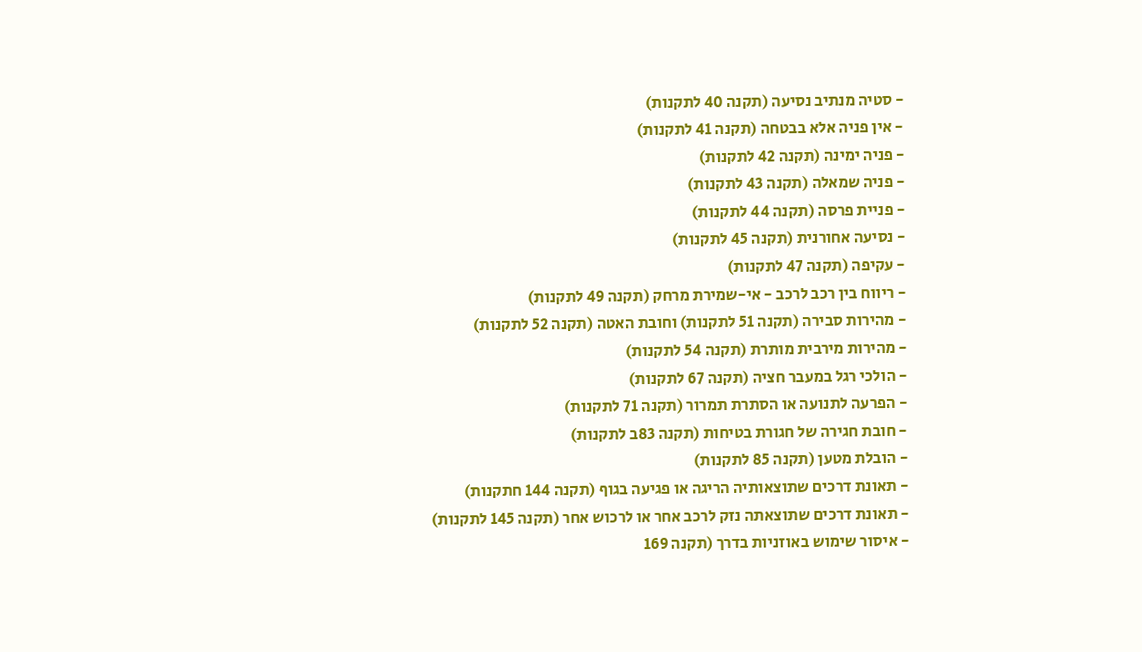- סטיה מנתיב נסיעה (תקנה 40 לתקנות)
- אין פניה אלא בבטחה (תקנה 41 לתקנות)
- פניה ימינה (תקנה 42 לתקנות)
- פניה שמאלה (תקנה 43 לתקנות)
- פניית פרסה (תקנה 44 לתקנות)
- נסיעה אחורנית (תקנה 45 לתקנות)
- עקיפה (תקנה 47 לתקנות)
- ריווח בין רכב לרכב - אי-שמירת מרחק (תקנה 49 לתקנות)
- מהירות סבירה (תקנה 51 לתקנות) וחובת האטה (תקנה 52 לתקנות)
- מהירות מירבית מותרת (תקנה 54 לתקנות)
- הולכי רגל במעבר חציה (תקנה 67 לתקנות)
- הפרעה לתנועה או הסתרת תמרור (תקנה 71 לתקנות)
- חובת חגירה של חגורת בטיחות (תקנה 83ב לתקנות)
- הובלת מטען (תקנה 85 לתקנות)
- תאונת דרכים שתוצאותיה הריגה או פגיעה בגוף (תקנה 144 חתקנות)
- תאונת דרכים שתוצאתה נזק לרכב אחר או לרכוש אחר (תקנה 145 לתקנות)
- איסור שימוש באוזניות בדרך (תקנה 169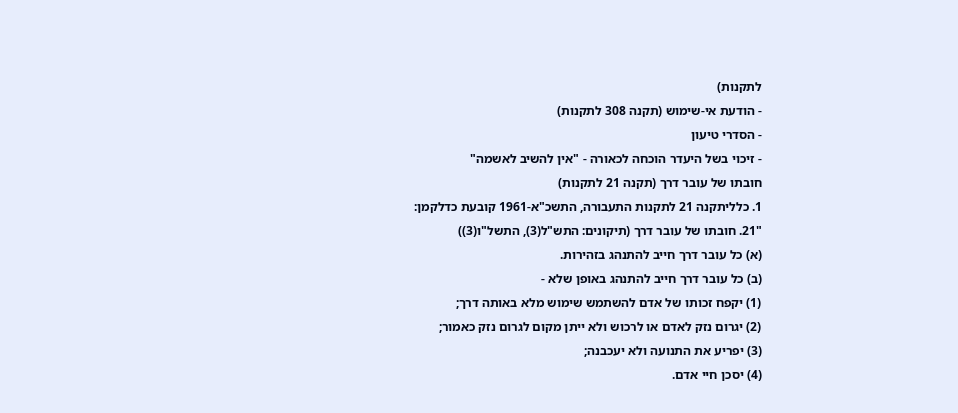לתקנות)
- הודעת אי-שימוש (תקנה 308 לתקנות)
- הסדרי טיעון
- זיכוי בשל היעדר הוכחה לכאורה - "אין להשיב לאשמה"
חובתו של עובר דרך (תקנה 21 לתקנות)
1. כלליתקנה 21 לתקנות התעבורה, התשכ"א-1961 קובעת כדלקמן:
"21. חובתו של עובר דרך (תיקונים: התש"ל(3), התשל"ו(3))
(א) כל עובר דרך חייב להתנהג בזהירות.
(ב) כל עובר דרך חייב להתנהג באופן שלא -
(1) יקפח זכותו של אדם להשתמש שימוש מלא באותה דרך;
(2) יגרום נזק לאדם או לרכוש ולא ייתן מקום לגרום נזק כאמור;
(3) יפריע את התנועה ולא יעכבנה;
(4) יסכן חיי אדם.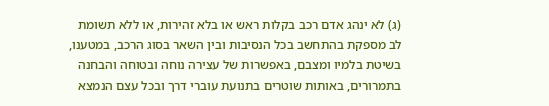(ג) לא ינהג אדם רכב בקלות ראש או בלא זהירות, או ללא תשומת לב מספקת בהתחשב בכל הנסיבות ובין השאר בסוג הרכב, במטענו, בשיטת בלמיו ומצבם, באפשרות של עצירה נוחה ובטוחה והבחנה בתמרורים, באותות שוטרים בתנועת עוברי דרך ובכל עצם הנמצא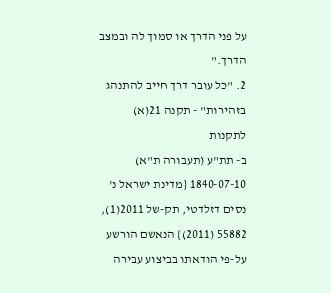על פני הדרך או סמוך לה ובמצב הדרך."
2. "כל עובר דרך חייב להתנהג בזהירות" - תקנה 21(א) לתקנות
ב- תת"ע (תעבורה ת"א) 1840-07-10 {מדינת ישראל נ' נסים דזלדטי, תק-של 2011(1), 55882 (2011)} הנאשם הורשע על-פי הודאתו בביצוע עבירה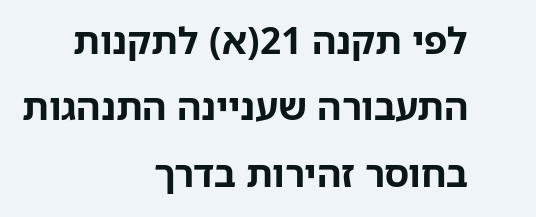לפי תקנה 21(א) לתקנות התעבורה שעניינה התנהגות בחוסר זהירות בדרך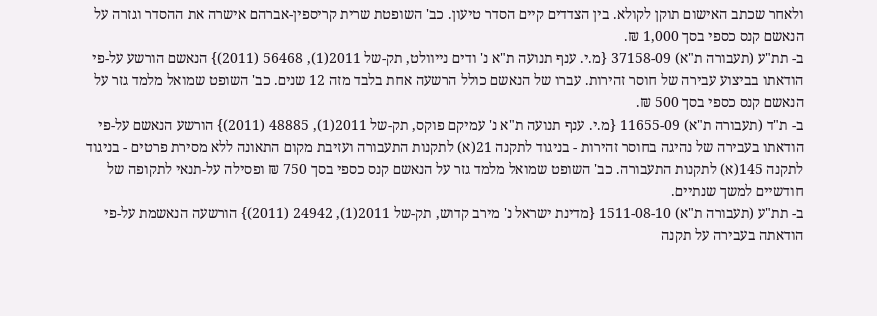ולאחר שכתב האישום תוקן לקולא. בין הצדדים קיים הסדר טיעון. כב' השופטת שרית קריספין-אברהם אישרה את ההסדר וגזרה על הנאשם קנס כספי בסך 1,000 ₪.
ב- תת"ע (תעבורה ת"א) 37158-09 {מ.י. ענף תנועה ת"א נ' ודים נייוולט, תק-של 2011(1), 56468 (2011)} הנאשם הורשע על-פי הודאתו בביצוע עבירה של חוסר זהירות. עברו של הנאשם כולל הרשעה אחת בלבד מזה 12 שנים. כב' השופט שמואל מלמד גזר על הנאשם קנס כספי בסך 500 ₪.
ב- ת"ד (תעבורה ת"א) 11655-09 {מ.י. ענף תנועה ת"א נ' עמיקם פוקס, תק-של 2011(1), 48885 (2011)} הורשע הנאשם על-פי הודאתו בעבירה של נהיגה בחוסר זהירות - בניגוד לתקנה 21(א) לתקנות התעבורה ועזיבת מקום התאונה ללא מסירת פרטים - בניגוד לתקנה 145(א) לתקנות התעבורה. כב' השופט שמואל מלמד גזר על הנאשם קנס כספי בסך 750 ₪ ופסילה על-תנאי לתקופה של חודשיים למשך שנתיים.
ב- תת"ע (תעבורה ת"א) 1511-08-10 {מדינת ישראל נ' מירב קדוש, תק-של 2011(1), 24942 (2011)} הורשעה הנאשמת על-פי הודאתה בעבירה על תקנה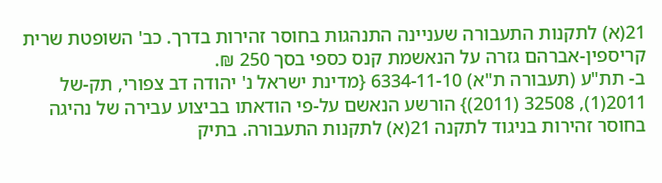21(א) לתקנות התעבורה שעניינה התנהגות בחוסר זהירות בדרך. כב' השופטת שרית קריספין-אברהם גזרה על הנאשמת קנס כספי בסך 250 ₪.
ב- תת"ע (תעבורה ת"א) 6334-11-10 {מדינת ישראל נ' יהודה דב צפורי, תק-של 2011(1), 32508 (2011)} הורשע הנאשם על-פי הודאתו בביצוע עבירה של נהיגה בחוסר זהירות בניגוד לתקנה 21(א) לתקנות התעבורה. בתיק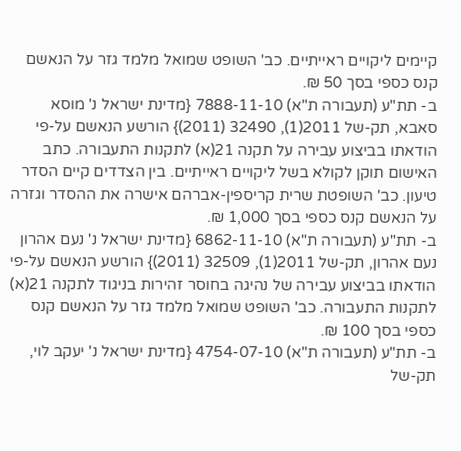קיימים ליקויים ראייתיים. כב' השופט שמואל מלמד גזר על הנאשם קנס כספי בסך 50 ₪.
ב- תת"ע (תעבורה ת"א) 7888-11-10 {מדינת ישראל נ' מוסא סאבא, תק-של 2011(1), 32490 (2011)} הורשע הנאשם על-פי הודאתו בביצוע עבירה על תקנה 21(א) לתקנות התעבורה. כתב האישום תוקן לקולא בשל ליקויים ראייתיים. בין הצדדים קיים הסדר טיעון. כב' השופטת שרית קריספין-אברהם אישרה את ההסדר וגזרה על הנאשם קנס כספי בסך 1,000 ₪.
ב- תת"ע (תעבורה ת"א) 6862-11-10 {מדינת ישראל נ' נעם אהרון נעם אהרון, תק-של 2011(1), 32509 (2011)} הורשע הנאשם על-פי הודאתו בביצוע עבירה של נהיגה בחוסר זהירות בניגוד לתקנה 21(א) לתקנות התעבורה. כב' השופט שמואל מלמד גזר על הנאשם קנס כספי בסך 100 ₪.
ב- תת"ע (תעבורה ת"א) 4754-07-10 {מדינת ישראל נ' יעקב לוי, תק-של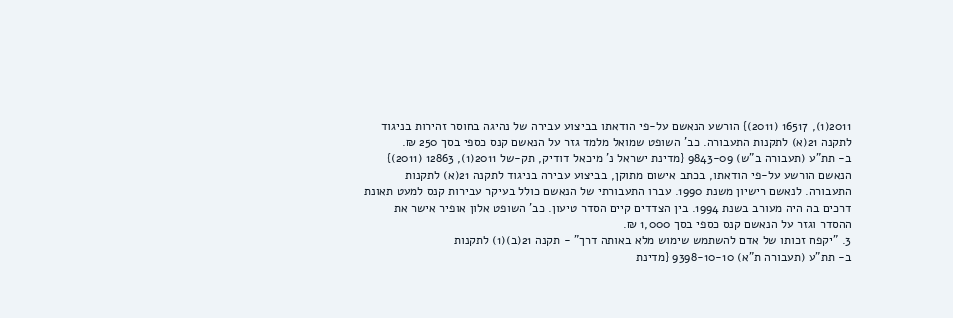2011(1), 16517 (2011)} הורשע הנאשם על-פי הודאתו בביצוע עבירה של נהיגה בחוסר זהירות בניגוד לתקנה 21(א) לתקנות התעבורה. כב' השופט שמואל מלמד גזר על הנאשם קנס כספי בסך 250 ₪.
ב- תת"ע (תעבורה ב"ש) 9843-09 {מדינת ישראל נ' מיכאל דודיק, תק-של 2011(1), 12863 (2011)} הנאשם הורשע על-פי הודאתו, בכתב אישום מתוקן, בביצוע עבירה בניגוד לתקנה 21(א) לתקנות התעבורה. לנאשם רישיון משנת 1990. עברו התעבורתי של הנאשם כולל בעיקר עבירות קנס למעט תאונת דרכים בה היה מעורב בשנת 1994. בין הצדדים קיים הסדר טיעון. כב' השופט אלון אופיר אישר את ההסדר וגזר על הנאשם קנס כספי בסך 1,000 ₪.
3. "יקפח זכותו של אדם להשתמש שימוש מלא באותה דרך" - תקנה 21(ב)(1) לתקנות
ב- תת"ע (תעבורה ת"א) 9398-10-10 {מדינת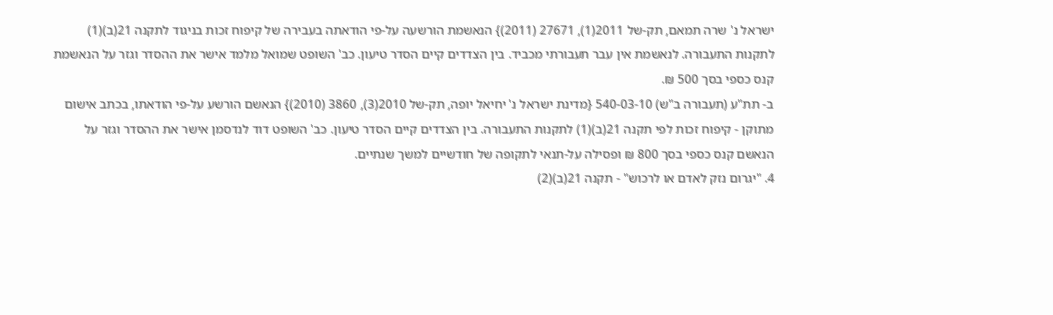ישראל נ' שרה תמאם, תק-של 2011(1), 27671 (2011)} הנאשמת הורשעה על-פי הודאתה בעבירה של קיפוח זכות בניגוד לתקנה 21(ב)(1) לתקנות התעבורה. לנאשמת אין עבר תעבורתי מכביד. בין הצדדים קיים הסדר טיעון. כב' השופט שמואל מלמד אישר את ההסדר וגזר על הנאשמת קנס כספי בסך 500 ₪.
ב- תת"ע (תעבורה ב"ש) 540-03-10 {מדינת ישראל נ' יחיאל יופה, תק-של 2010(3), 3860 (2010)} הנאשם הורשע על-פי הודאתו, בכתב אישום מתוקן - קיפוח זכות לפי תקנה 21(ב)(1) לתקנות התעבורה. בין הצדדים קיים הסדר טיעון. כב' השופט דוד לנדסמן אישר את ההסדר וגזר על הנאשם קנס כספי בסך 800 ₪ ופסילה על-תנאי לתקופה של חודשיים למשך שנתיים.
4. "יגרום נזק לאדם או לרכוש" - תקנה 21(ב)(2)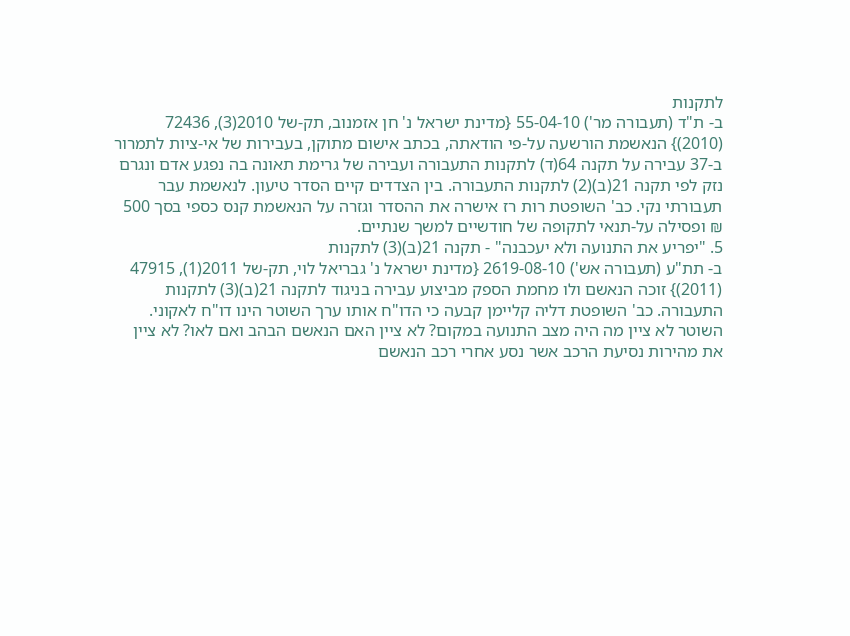לתקנות
ב- ת"ד (תעבורה מר') 55-04-10 {מדינת ישראל נ' חן אזמנוב, תק-של 2010(3), 72436 (2010)} הנאשמת הורשעה על-פי הודאתה, בכתב אישום מתוקן, בעבירות של אי-ציות לתמרור ב-37 עבירה על תקנה 64(ד) לתקנות התעבורה ועבירה של גרימת תאונה בה נפגע אדם ונגרם נזק לפי תקנה 21(ב)(2) לתקנות התעבורה. בין הצדדים קיים הסדר טיעון. לנאשמת עבר תעבורתי נקי. כב' השופטת רות רז אישרה את ההסדר וגזרה על הנאשמת קנס כספי בסך 500 ₪ ופסילה על-תנאי לתקופה של חודשיים למשך שנתיים.
5. "יפריע את התנועה ולא יעכבנה" - תקנה 21(ב)(3) לתקנות
ב- תת"ע (תעבורה אש') 2619-08-10 {מדינת ישראל נ' גבריאל לוי, תק-של 2011(1), 47915 (2011)} זוכה הנאשם ולו מחמת הספק מביצוע עבירה בניגוד לתקנה 21(ב)(3) לתקנות התעבורה. כב' השופטת דליה קליימן קבעה כי הדו"ח אותו ערך השוטר הינו דו"ח לאקוני. השוטר לא ציין מה היה מצב התנועה במקום? לא ציין האם הנאשם הבהב ואם לאו? לא ציין את מהירות נסיעת הרכב אשר נסע אחרי רכב הנאשם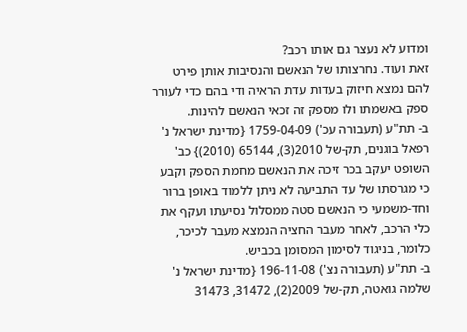ומדוע לא נעצר גם אותו רכב?
זאת ועוד. נחרצותו של הנאשם והנסיבות אותן פירט להם נמצא חיזוק בעדות עדת הראיה ודי בהם כדי לעורר ספק באשמתו ולו מספק זה זכאי הנאשם להינות.
ב- תת"ע (תעבורה עכ') 1759-04-09 {מדינת ישראל נ' רפאל בוגנים, תק-של 2010(3), 65144 (2010)} כב' השופט יעקב בכר זיכה את הנאשם מחמת הספק וקבע כי מגרסתו של עד התביעה לא ניתן ללמוד באופן ברור וחד-משמעי כי הנאשם סטה ממסלול נסיעתו ועקף את כלי הרכב, לאחר מעבר החציה הנמצא מעבר לכיכר, כלומר, בניגוד לסימון המסומן בכביש.
ב- תת"ע (תעבורה נצ') 196-11-08 {מדינת ישראל נ' שלמה גואטה, תק-של 2009(2), 31472, 31473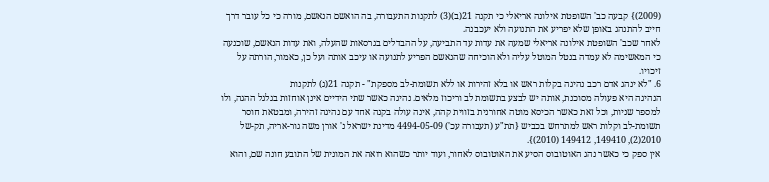(2009)} קבעה כב' השופטת אילונה אריאלי כי תקנה 21(ב)(3) לתקנות התעבורה, בה הואשם הנאשם, מורה כי כל עובר דרך חייב להתנהג באופן שלא יפריע את התנועה ולא יעכבנה.
לאחר שכב' השופטת אילונה אריאלי שמעה את עדות עד התביעה, על ההבדלים בגרסאות שהעלה, ואת עדות הנאשם, שוכנעה כי המאשימה לא עמדה בנטל המוטל עליה ולא הוכיחה שהנאשם הפריע לתנועה או עיכב אותה ועל כן, כאמור, הורתה על זיכויו.
6. "לא ינהג אדם רכב נהיגה בקלות ראש או בלא זהירות או ללא תשומת-לב מספקת" - תקנה 21(ג) לתקנות
הנהיגה היא פעולה מסוכנת, אותה יש לבצע בתשומת לב וריכוז מלאים. נהיגה כאשר שתי הידיים אינן אוחזות בגלגל ההגה, ולו למספר שניות, וכל זאת כאשר הכיסא מוטה אחורנית בזווית קהה, אינה עולה בקנה אחד עם נהיגה זהירה, ומבטאת חוסר תשומת-לב וקלות ראש למתרחש בכביש {תת"ע (תעבורה עכ') 4494-05-09 מדינת ישראל נ' אורן משה גור-אריה, תק-של 2010(2), 149410, 149412 (2010)}.
אין ספק כי כאשר נהג האוטובוס הסיע את האוטובוס לאחור, ועוד יותר כשהוא רואה את המונית של התובע חונה שם, והוא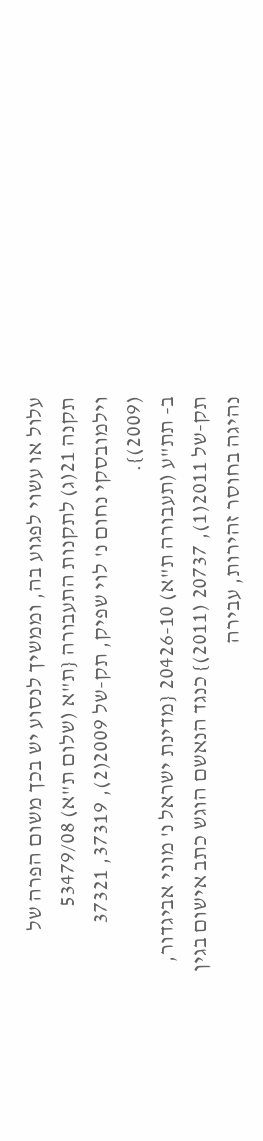עלול או עשוי לפגוע בה, וממשיך לנסוע יש בכך משום הפרה של תקנה 21(ג) לתקנות התעבורה {ת"א (שלום ת"א) 53479/08 וילמובסקי נחום נ' לוי שפיק, תק-של 2009(2), 37319, 37321 (2009)}.
ב- תת"ע (תעבורה ת"א) 20426-10 {מדינת ישראל נ' מוני אביגדור, תק-של 2011(1), 20737 (2011)} כנגד הנאשם הוגש כתב אישום בגין נהיגה בחוסר זהירות, עבירה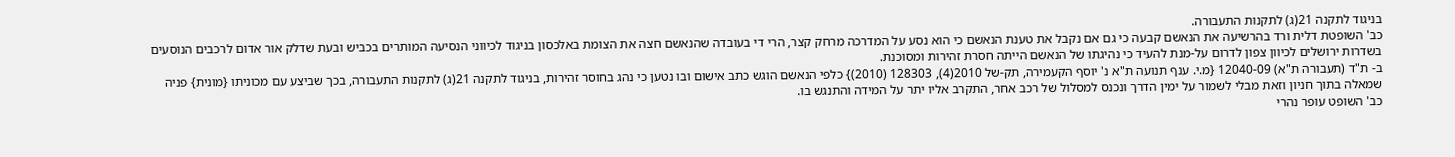בניגוד לתקנה 21(ג) לתקנות התעבורה.
כב' השופטת דלית ורד בהרשיעה את הנאשם קבעה כי גם אם נקבל את טענת הנאשם כי הוא נסע על המדרכה מרחק קצר, הרי די בעובדה שהנאשם חצה את הצומת באלכסון בניגוד לכיווני הנסיעה המותרים בכביש ובעת שדלק אור אדום לרכבים הנוסעים בשדרות ירושלים לכיוון צפון לדרום על-מנת להעיד כי נהיגתו של הנאשם הייתה חסרת זהירות ומסוכנת.
ב- ת"ד (תעבורה ת"א) 12040-09 {מ.י. ענף תנועה ת"א נ' יוסף הקעמירה, תק-של 2010(4), 128303 (2010)} כלפי הנאשם הוגש כתב אישום ובו נטען כי נהג בחוסר זהירות, בניגוד לתקנה 21(ג) לתקנות התעבורה, בכך שביצע עם מכוניתו {מונית} פניה שמאלה בתוך חניון וזאת מבלי לשמור על ימין הדרך ונכנס למסלול של רכב אחר, התקרב אליו יתר על המידה והתנגש בו.
כב' השופט עופר נהרי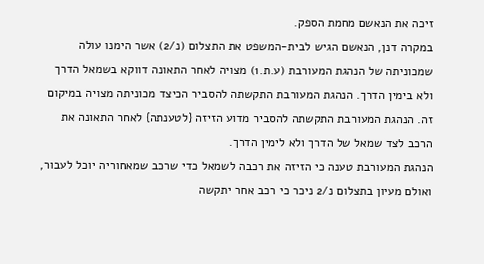זיכה את הנאשם מחמת הספק.
במקרה דנן, הנאשם הגיש לבית-המשפט את התצלום (נ/2) אשר הימנו עולה שמכוניתה של הנהגת המעורבת (ע.ת.1) מצויה לאחר התאונה דווקא בשמאל הדרך ולא בימין הדרך. הנהגת המעורבת התקשתה להסביר הכיצד מכוניתה מצויה במיקום זה. הנהגת המעורבת התקשתה להסביר מדוע הזיזה {לטענתה} לאחר התאונה את הרכב לצד שמאל של הדרך ולא לימין הדרך.
הנהגת המעורבת טענה כי הזיזה את רכבה לשמאל כדי שרכב שמאחוריה יוכל לעבור, ואולם מעיון בתצלום נ/2 ניכר כי רכב אחר יתקשה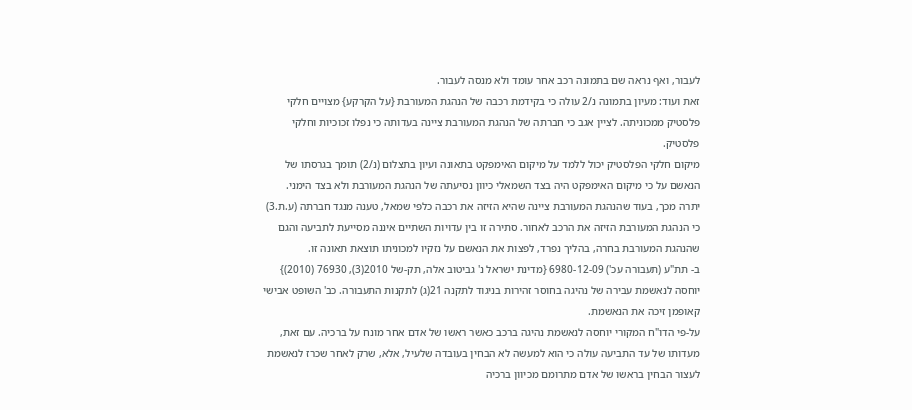לעבור, ואף נראה שם בתמונה רכב אחר עומד ולא מנסה לעבור.
זאת ועוד: מעיון בתמונה נ/2 עולה כי בקידמת רכבה של הנהגת המעורבת {על הקרקע} מצויים חלקי פלסטיק ממכוניתה. לציין אגב כי חברתה של הנהגת המעורבת ציינה בעדותה כי נפלו זכוכיות וחלקי פלסטיק.
מיקום חלקי הפלסטיק יכול ללמד על מיקום האימפקט בתאונה ועיון בתצלום (נ/2) תומך בגרסתו של הנאשם על כי מיקום האימפקט היה בצד השמאלי כיוון נסיעתה של הנהגת המעורבת ולא בצד הימני.
יתרה מכך, בעוד שהנהגת המעורבת ציינה שהיא הזיזה את רכבה כלפי שמאל, טענה מנגד חברתה (ע.ת.3) כי הנהגת המעורבת הזיזה את הרכב לאחור. סתירה זו בין עדויות השתיים איננה מסייעת לתביעה והגם שהנהגת המעורבת בחרה, בהליך נפרד, לפצות את הנאשם על נזקיו למכוניתו תוצאת תאונה זו.
ב- תת"ע (תעבורה עכ') 6980-12-09 {מדינת ישראל נ' גביטוב אלה, תק-של 2010(3), 76930 (2010)} יוחסה לנאשמת עבירה של נהיגה בחוסר זהירות בניגוד לתקנה 21(ג) לתקנות התעבורה. כב' השופט אבישי קאופמן זיכה את הנאשמת.
על-פי הדו"ח המקורי יוחסה לנאשמת נהיגה ברכב כאשר ראשו של אדם אחר מונח על ברכיה. עם זאת, מעדותו של עד התביעה עולה כי הוא למעשה לא הבחין בעובדה שלעיל, אלא, שרק לאחר שכרז לנאשמת לעצור הבחין בראשו של אדם מתרומם מכיוון ברכיה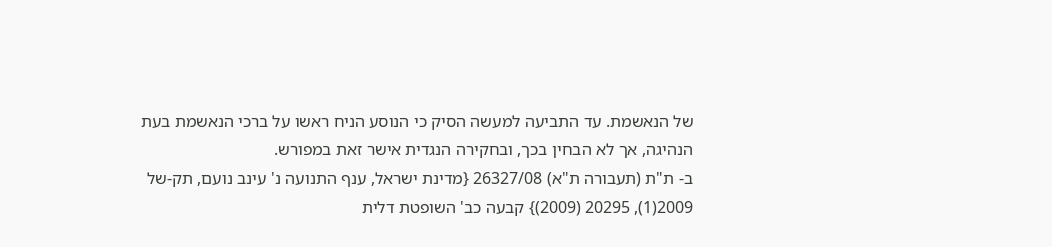של הנאשמת. עד התביעה למעשה הסיק כי הנוסע הניח ראשו על ברכי הנאשמת בעת הנהיגה, אך לא הבחין בכך, ובחקירה הנגדית אישר זאת במפורש.
ב- ת"ת (תעבורה ת"א) 26327/08 {מדינת ישראל, ענף התנועה נ' עינב נועם, תק-של 2009(1), 20295 (2009)} קבעה כב' השופטת דלית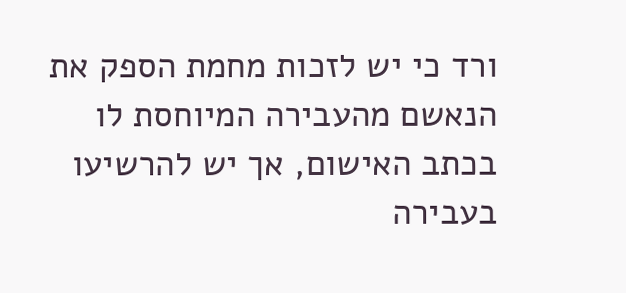ורד כי יש לזכות מחמת הספק את הנאשם מהעבירה המיוחסת לו בכתב האישום, אך יש להרשיעו בעבירה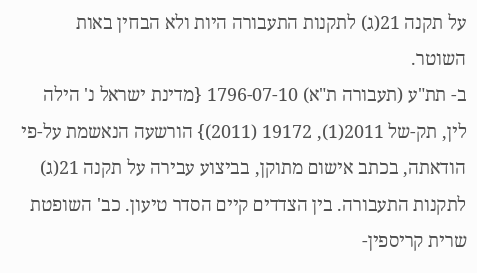על תקנה 21(ג) לתקנות התעבורה היות ולא הבחין באות השוטר.
ב- תת"ע (תעבורה ת"א) 1796-07-10 {מדינת ישראל נ' הילה לין, תק-של 2011(1), 19172 (2011)} הורשעה הנאשמת על-פי הודאתה, בכתב אישום מתוקן, בביצוע עבירה על תקנה 21(ג) לתקנות התעבורה. בין הצדדים קיים הסדר טיעון. כב' השופטת שרית קריספין-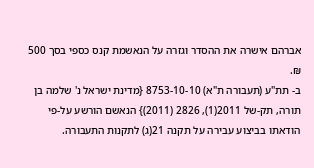אברהם אישרה את ההסדר וגזרה על הנאשמת קנס כספי בסך 500 ₪.
ב- תת"ע (תעבורה ת"א) 8753-10-10 {מדינת ישראל נ' שלמה בן תורה, תק-של 2011(1), 2826 (2011)} הנאשם הורשע על-פי הודאתו בביצוע עבירה על תקנה 21(ג) לתקנות התעבורה.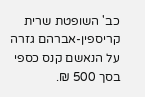כב' השופטת שרית קריספין-אברהם גזרה על הנאשם קנס כספי בסך 500 ₪.